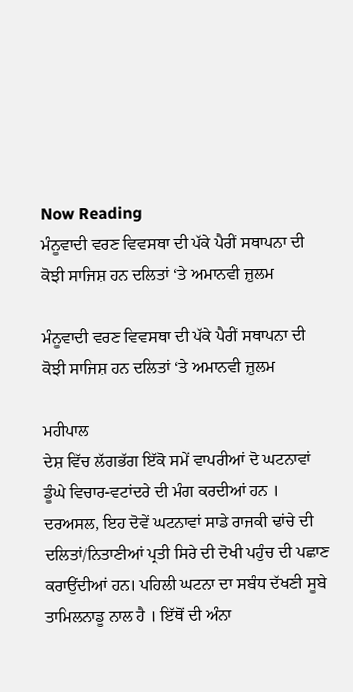Now Reading
ਮੰਨੂਵਾਦੀ ਵਰਣ ਵਿਵਸਥਾ ਦੀ ਪੱਕੇ ਪੈਰੀਂ ਸਥਾਪਨਾ ਦੀ ਕੋਝੀ ਸਾਜਿਸ਼ ਹਨ ਦਲਿਤਾਂ ‘ਤੇ ਅਮਾਨਵੀ ਜ਼ੁਲਮ

ਮੰਨੂਵਾਦੀ ਵਰਣ ਵਿਵਸਥਾ ਦੀ ਪੱਕੇ ਪੈਰੀਂ ਸਥਾਪਨਾ ਦੀ ਕੋਝੀ ਸਾਜਿਸ਼ ਹਨ ਦਲਿਤਾਂ ‘ਤੇ ਅਮਾਨਵੀ ਜ਼ੁਲਮ

ਮਹੀਪਾਲ
ਦੇਸ਼ ਵਿੱਚ ਲੱਗਭੱਗ ਇੱਕੋ ਸਮੇਂ ਵਾਪਰੀਆਂ ਦੋ ਘਟਨਾਵਾਂ ਡੂੰਘੇ ਵਿਚਾਰ-ਵਟਾਂਦਰੇ ਦੀ ਮੰਗ ਕਰਦੀਆਂ ਹਨ । ਦਰਅਸਲ, ਇਹ ਦੋਵੇਂ ਘਟਨਾਵਾਂ ਸਾਡੇ ਰਾਜਕੀ ਢਾਂਚੇ ਦੀ ਦਲਿਤਾਂ/ਨਿਤਾਣੀਆਂ ਪ੍ਰਤੀ ਸਿਰੇ ਦੀ ਦੋਖੀ ਪਹੁੰਚ ਦੀ ਪਛਾਣ ਕਰਾਉਂਦੀਆਂ ਹਨ। ਪਹਿਲੀ ਘਟਨਾ ਦਾ ਸਬੰਧ ਦੱਖਣੀ ਸੂਬੇ ਤਾਮਿਲਨਾਡੂ ਨਾਲ ਹੈ । ਇੱਥੋਂ ਦੀ ਅੰਨਾ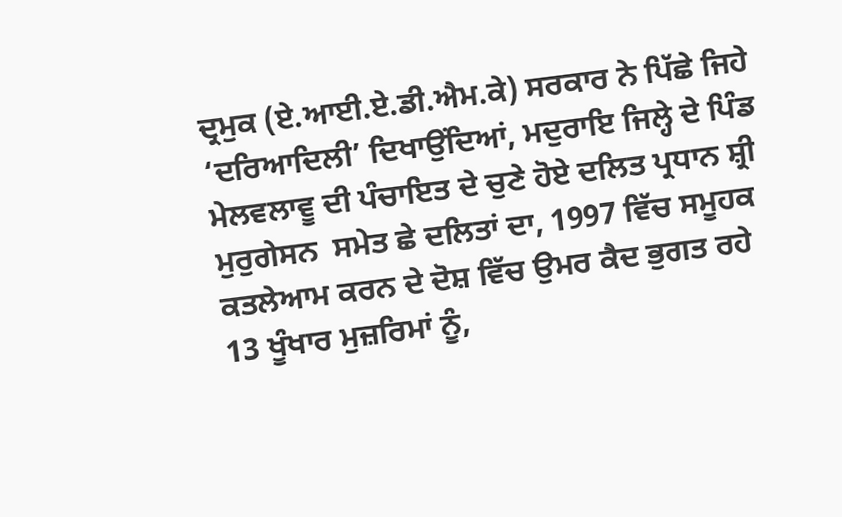ਦ੍ਰਮੁਕ (ਏ.ਆਈ.ਏ.ਡੀ.ਐਮ.ਕੇ) ਸਰਕਾਰ ਨੇ ਪਿੱਛੇ ਜਿਹੇ  ‘ਦਰਿਆਦਿਲੀ’ ਦਿਖਾਉਂਦਿਆਂ, ਮਦੁਰਾਇ ਜਿਲ੍ਹੇ ਦੇ ਪਿੰਡ ਮੇਲਵਲਾਵੂ ਦੀ ਪੰਚਾਇਤ ਦੇ ਚੁਣੇ ਹੋਏ ਦਲਿਤ ਪ੍ਰਧਾਨ ਸ਼੍ਰੀ ਮੁਰੁਗੇਸਨ  ਸਮੇਤ ਛੇ ਦਲਿਤਾਂ ਦਾ, 1997 ਵਿੱਚ ਸਮੂਹਕ ਕਤਲੇਆਮ ਕਰਨ ਦੇ ਦੋਸ਼ ਵਿੱਚ ਉਮਰ ਕੈਦ ਭੁਗਤ ਰਹੇ 13 ਖੂੰਖਾਰ ਮੁਜ਼ਰਿਮਾਂ ਨੂੰ,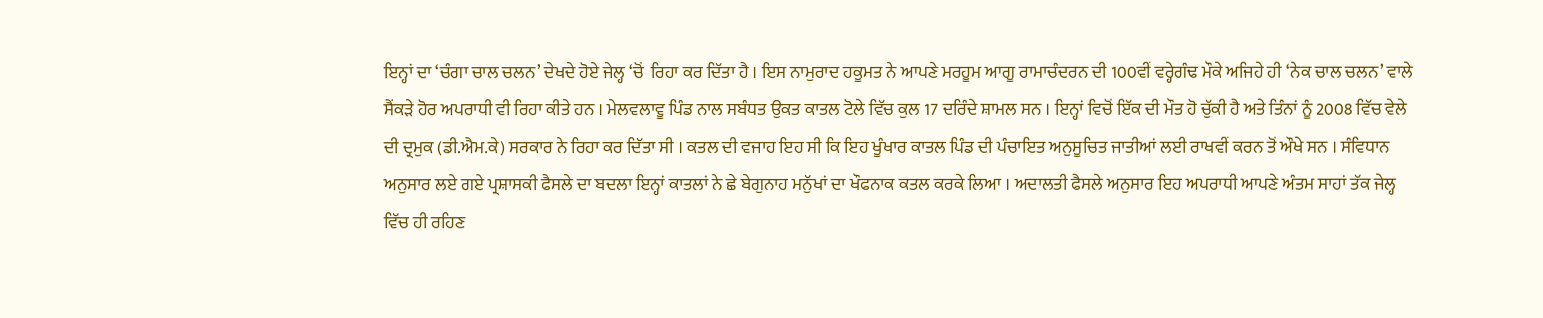ਇਨ੍ਹਾਂ ਦਾ ‘ਚੰਗਾ ਚਾਲ ਚਲਨ’ ਦੇਖਦੇ ਹੋਏ ਜੇਲ੍ਹ ‘ਚੋਂ  ਰਿਹਾ ਕਰ ਦਿੱਤਾ ਹੈ । ਇਸ ਨਾਮੁਰਾਦ ਹਕੂਮਤ ਨੇ ਆਪਣੇ ਮਰਹੂਮ ਆਗੂ ਰਾਮਾਚੰਦਰਨ ਦੀ 100ਵੀਂ ਵਰ੍ਹੇਗੰਢ ਮੌਕੇ ਅਜਿਹੇ ਹੀ ‘ਨੇਕ ਚਾਲ ਚਲਨ’ ਵਾਲੇ ਸੈਂਕੜੇ ਹੋਰ ਅਪਰਾਧੀ ਵੀ ਰਿਹਾ ਕੀਤੇ ਹਨ । ਮੇਲਵਲਾਵੂ ਪਿੰਡ ਨਾਲ ਸਬੰਧਤ ਉਕਤ ਕਾਤਲ ਟੋਲੇ ਵਿੱਚ ਕੁਲ 17 ਦਰਿੰਦੇ ਸ਼ਾਮਲ ਸਨ । ਇਨ੍ਹਾਂ ਵਿਚੋਂ ਇੱਕ ਦੀ ਮੌਤ ਹੋ ਚੁੱਕੀ ਹੈ ਅਤੇ ਤਿੰਨਾਂ ਨੂੰ 2008 ਵਿੱਚ ਵੇਲੇ ਦੀ ਦ੍ਰਮੁਕ (ਡੀ.ਐਮ.ਕੇ) ਸਰਕਾਰ ਨੇ ਰਿਹਾ ਕਰ ਦਿੱਤਾ ਸੀ । ਕਤਲ ਦੀ ਵਜਾਹ ਇਹ ਸੀ ਕਿ ਇਹ ਖੂੰਖਾਰ ਕਾਤਲ ਪਿੰਡ ਦੀ ਪੰਚਾਇਤ ਅਨੁਸੂਚਿਤ ਜਾਤੀਆਂ ਲਈ ਰਾਖਵੀਂ ਕਰਨ ਤੋਂ ਔਖੇ ਸਨ । ਸੰਵਿਧਾਨ ਅਨੁਸਾਰ ਲਏ ਗਏ ਪ੍ਰਸ਼ਾਸਕੀ ਫੈਸਲੇ ਦਾ ਬਦਲਾ ਇਨ੍ਹਾਂ ਕਾਤਲਾਂ ਨੇ ਛੇ ਬੇਗੁਨਾਹ ਮਨੁੱਖਾਂ ਦਾ ਖੌਫਨਾਕ ਕਤਲ ਕਰਕੇ ਲਿਆ । ਅਦਾਲਤੀ ਫੈਸਲੇ ਅਨੁਸਾਰ ਇਹ ਅਪਰਾਧੀ ਆਪਣੇ ਅੰਤਮ ਸਾਹਾਂ ਤੱਕ ਜੇਲ੍ਹ ਵਿੱਚ ਹੀ ਰਹਿਣ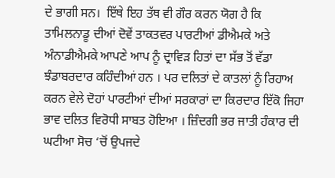ਦੇ ਭਾਗੀ ਸਨ।  ਇੱਥੇ ਇਹ ਤੱਥ ਵੀ ਗੌਰ ਕਰਨ ਯੋਗ ਹੈ ਕਿ ਤਾਮਿਲਨਾਡੂ ਦੀਆਂ ਦੋਵੇਂ ਤਾਕਤਵਰ ਪਾਰਟੀਆਂ ਡੀਐਮਕੇ ਅਤੇ ਅੰਨਾਡੀਐਮਕੇ ਆਪਣੇ ਆਪ ਨੂੰ ਦ੍ਰਾਵਿੜ ਹਿਤਾਂ ਦਾ ਸੱਭ ਤੋਂ ਵੱਡਾ ਝੰਡਾਬਰਦਾਰ ਕਹਿੰਦੀਆਂ ਹਨ । ਪਰ ਦਲਿਤਾਂ ਦੇ ਕਾਤਲਾਂ ਨੂੰ ਰਿਹਾਅ ਕਰਨ ਵੇਲੇ ਦੋਹਾਂ ਪਾਰਟੀਆਂ ਦੀਆਂ ਸਰਕਾਰਾਂ ਦਾ ਕਿਰਦਾਰ ਇੱਕੋ ਜਿਹਾ ਭਾਵ ਦਲਿਤ ਵਿਰੋਧੀ ਸਾਬਤ ਹੋਇਆ । ਜ਼ਿੰਦਗੀ ਭਰ ਜਾਤੀ ਹੰਕਾਰ ਦੀ ਘਟੀਆ ਸੋਚ ‘ਚੋਂ ਉਪਜਦੇ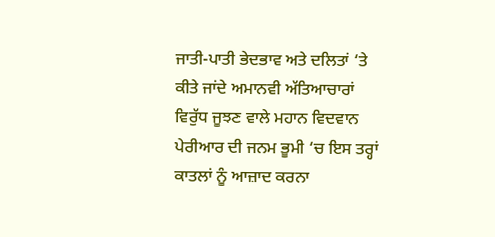ਜਾਤੀ-ਪਾਤੀ ਭੇਦਭਾਵ ਅਤੇ ਦਲਿਤਾਂ ‘ਤੇ ਕੀਤੇ ਜਾਂਦੇ ਅਮਾਨਵੀ ਅੱਤਿਆਚਾਰਾਂ ਵਿਰੁੱਧ ਜੂਝਣ ਵਾਲੇ ਮਹਾਨ ਵਿਦਵਾਨ ਪੇਰੀਆਰ ਦੀ ਜਨਮ ਭੂਮੀ ‘ਚ ਇਸ ਤਰ੍ਹਾਂ ਕਾਤਲਾਂ ਨੂੰ ਆਜ਼ਾਦ ਕਰਨਾ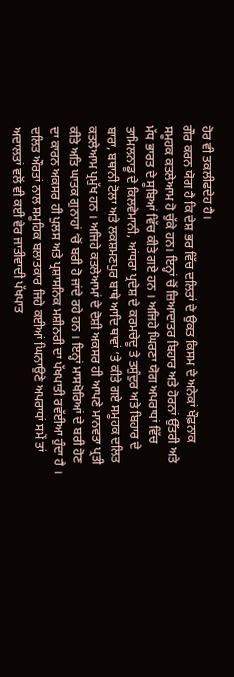ਹੋਰ ਵੀ ਤਕਲੀਫਦੇਹ ਹੈ।
ਗੌਰ ਕਰਨ ਯੋਗ ਹੈ ਕਿ ਦੇਸ਼ ਭਰ ਵਿੱਚ ਦਲਿਤਾਂ ਦੇ ਉਕਤ ਕਿਸਮ ਦੇ ਅਨੇਕਾਂ ਖੌਫ਼ਨਾਕ ਸਮੂਹਕ ਕਤਲੇਆਮ ਹੋ ਚੁੱਕੇ ਹਨ। ਇਨ੍ਹਾਂ ਚੋਂ ਜ਼ਿਆਦਾਤਰ ਬਿਹਾਰ ਅਤੇ ਹੋਰਨਾਂ ਉੱਤਰੀ ਅਤੇ ਮੱਧ ਭਾਰਤ ਦੇ ਸੂਬਿਆਂ ਵਿੱਚ ਕੀਤੇ ਗਏ ਹਨ । ਅਜਿਹੇ ਘਿਰਣਾ ਯੋਗ ਅਪਰਾਧਾਂ ਵਿੱਚ ਤਾਮਿਲਨਾਡੂ ਦੇ ਕਿਲਵੇਮਾਨੀ, ਆਂਧਰਾ ਪ੍ਰਦੇਸ਼ ਦੇ ਕਰਮਚੇਦੂ ਤੇ ਤਸੁੰਦੁਰ ਅਤੇ ਬਿਹਾਰ ਦੇ ਬਾਰਾ, ਬਥਾਨੀ ਟੋਲਾ ਅਤੇ ਲਕਸ਼ਮਣਪੁਰ ਬਾਥੇ ਆਦਿ ਥਾਵਾਂ ‘ਤੇ ਕੀਤੇ ਗਏ ਸਮੂਹਕ ਦਲਿਤ ਕਤਲੇਆਮ ਪ੍ਰਮੁੱਖ ਹਨ । ਅਜਿਹੇ ਕਤਲੇਆਮਾਂ ਦੇ ਦੋਸ਼ੀ ਅਕਸਰ ਹੀ ਆਪਣੇ ਮਾਨਵਤਾ ਪ੍ਰਤੀ ਕੀਤੇ ਅਤਿ ਘਾਤਕ ਗੁਨਾਹਾਂ ‘ਚੋਂ ਬਰੀ ਹੋ ਜਾਂਦੇ ਰਹੇ ਹਨ । ਇਨ੍ਹਾਂ ਮਾਸਖੋਰਿਆਂ ਦੇ ਬਰੀ ਹੋਣ ਦਾ ਕਾਰਨ ਅਕਸਰ ਹੀ ਪੁਲਸ ਅਤੇ ਪ੍ਰਸ਼ਾਸਨਿਕ ਮਸ਼ੀਨਰੀ ਦਾ ਪੱਖਪਾਤੀ ਰਵੱਈਆ ਹੁੰਦਾ ਹੈ । ਦਲਿਤ ਔਰਤਾਂ ਨਾਲ ਸਮੂਹਿਕ ਬਲਾਤਕਾਰ ਜਿਹੇ ਕਈਆਂ ਘਿਨਾਉਣੇ ਅਪਰਾਧਾਂ ਸਮੇਂ ਤਾਂ ਅਦਾਲਤਾਂ ਵਲੋਂ ਵੀ ਕਈ ਵੇਰ ਜਾਤੀਵਾਦੀ ਪੱਖਪਾਤ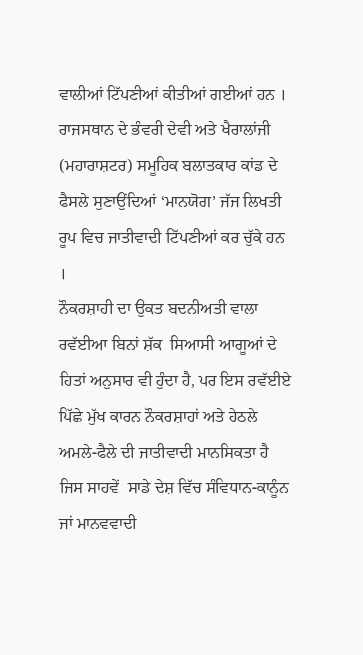ਵਾਲੀਆਂ ਟਿੱਪਣੀਆਂ ਕੀਤੀਆਂ ਗਈਆਂ ਹਨ । ਰਾਜਸਥਾਨ ਦੇ ਭੰਵਰੀ ਦੇਵੀ ਅਤੇ ਖੈਰਾਲਾਂਜੀ (ਮਹਾਰਾਸ਼ਟਰ) ਸਮੂਹਿਕ ਬਲਾਤਕਾਰ ਕਾਂਡ ਦੇ ਫੈਸਲੇ ਸੁਣਾਉਂਦਿਆਂ ‘ਮਾਨਯੋਗ’ ਜੱਜ ਲਿਖਤੀ ਰੂਪ ਵਿਚ ਜਾਤੀਵਾਦੀ ਟਿੱਪਣੀਆਂ ਕਰ ਚੁੱਕੇ ਹਨ ।
ਨੌਕਰਸ਼ਾਹੀ ਦਾ ਉਕਤ ਬਦਨੀਅਤੀ ਵਾਲਾ ਰਵੱਈਆ ਬਿਨਾਂ ਸ਼ੱਕ  ਸਿਆਸੀ ਆਗੂਆਂ ਦੇ ਹਿਤਾਂ ਅਨੁਸਾਰ ਵੀ ਹੁੰਦਾ ਹੈ, ਪਰ ਇਸ ਰਵੱਈਏ ਪਿੱਛੇ ਮੁੱਖ ਕਾਰਨ ਨੌਕਰਸ਼ਾਹਾਂ ਅਤੇ ਹੇਠਲੇ ਅਮਲੇ-ਫੈਲੇ ਦੀ ਜਾਤੀਵਾਦੀ ਮਾਨਸਿਕਤਾ ਹੈ ਜਿਸ ਸਾਹਵੇਂ  ਸਾਡੇ ਦੇਸ਼ ਵਿੱਚ ਸੰਵਿਧਾਨ-ਕਾਨੂੰਨ ਜਾਂ ਮਾਨਵਵਾਦੀ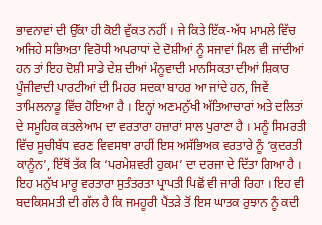ਭਾਵਨਾਵਾਂ ਦੀ ਉੱਕਾ ਹੀ ਕੋਈ ਵੁੱਕਤ ਨਹੀਂ । ਜੇ ਕਿਤੇ ਇੱਕ-ਅੱਧ ਮਾਮਲੇ ਵਿੱਚ ਅਜਿਹੇ ਸਭਿਅਤਾ ਵਿਰੋਧੀ ਅਪਰਾਧਾਂ ਦੇ ਦੋਸ਼ੀਆਂ ਨੂੰ ਸਜਾਵਾਂ ਮਿਲ ਵੀ ਜਾਂਦੀਆਂ ਹਨ ਤਾਂ ਇਹ ਦੋਸ਼ੀ ਸਾਡੇ ਦੇਸ਼ ਦੀਆਂ ਮੰਨੂਵਾਦੀ ਮਾਨਸਿਕਤਾ ਦੀਆਂ ਸ਼ਿਕਾਰ ਪੂੰਜੀਵਾਦੀ ਪਾਰਟੀਆਂ ਦੀ ਮਿਹਰ ਸਦਕਾ ਬਾਹਰ ਆ ਜਾਂਦੇ ਹਨ, ਜਿਵੇਂ ਤਾਮਿਲਨਾਡੂ ਵਿੱਚ ਹੋਇਆ ਹੈ । ਇਨ੍ਹਾਂ ਅਣਮਨੁੱਖੀ ਅੱਤਿਆਚਾਰਾਂ ਅਤੇ ਦਲਿਤਾਂ  ਦੇ ਸਮੂਹਿਕ ਕਤਲੇਆਮ ਦਾ ਵਰਤਾਰਾ ਹਜ਼ਾਰਾਂ ਸਾਲ ਪੁਰਾਣਾ ਹੈ । ਮਨੂੰ ਸਿਮਰਤੀ ਵਿੱਚ ਸੂਚੀਬੱਧ ਵਰਣ ਵਿਵਸਥਾ ਰਾਹੀਂ ਇਸ ਅਸੱਭਿਅਕ ਵਰਤਾਰੇ ਨੂੰ ‘ਕੁਦਰਤੀ ਕਾਨੂੰਨ’, ਇੱਥੋਂ ਤੱਕ ਕਿ ‘ਪਰਮੇਸ਼ਵਰੀ ਹੁਕਮ’ ਦਾ ਦਰਜਾ ਦੇ ਦਿੱਤਾ ਗਿਆ ਹੈ ।
ਇਹ ਮਨੁੱਖ ਮਾਰੂ ਵਰਤਾਰਾ ਸੁਤੰਤਰਤਾ ਪ੍ਰਾਪਤੀ ਪਿਛੋਂ ਵੀ ਜਾਰੀ ਰਿਹਾ । ਇਹ ਵੀ  ਬਦਕਿਸਮਤੀ ਦੀ ਗੱਲ ਹੈ ਕਿ ਜਮਹੂਰੀ ਪੈਂਤੜੇ ਤੋਂ ਇਸ ਘਾਤਕ ਰੁਝਾਨ ਨੂੰ ਕਦੀ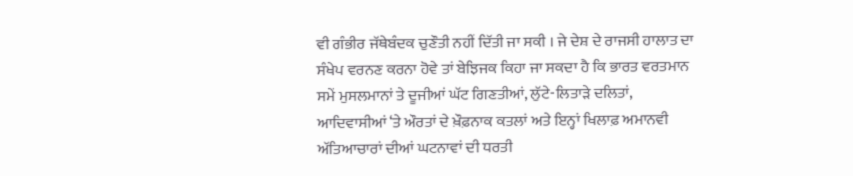ਵੀ ਗੰਭੀਰ ਜੱਥੇਬੰਦਕ ਚੁਣੌਤੀ ਨਹੀਂ ਦਿੱਤੀ ਜਾ ਸਕੀ । ਜੇ ਦੇਸ਼ ਦੇ ਰਾਜਸੀ ਹਾਲਾਤ ਦਾ ਸੰਖੇਪ ਵਰਨਣ ਕਰਨਾ ਹੋਵੇ ਤਾਂ ਬੇਝਿਜਕ ਕਿਹਾ ਜਾ ਸਕਦਾ ਹੈ ਕਿ ਭਾਰਤ ਵਰਤਮਾਨ ਸਮੇਂ ਮੁਸਲਮਾਨਾਂ ਤੇ ਦੂਜੀਆਂ ਘੱਟ ਗਿਣਤੀਆਂ, ਲੁੱਟੇ-ਲਿਤਾੜੇ ਦਲਿਤਾਂ, ਆਦਿਵਾਸੀਆਂ ‘ਤੇ ਔਰਤਾਂ ਦੇ ਖ਼ੌਫ਼ਨਾਕ ਕਤਲਾਂ ਅਤੇ ਇਨ੍ਹਾਂ ਖਿਲਾਫ਼ ਅਮਾਨਵੀ ਅੱਤਿਆਚਾਰਾਂ ਦੀਆਂ ਘਟਨਾਵਾਂ ਦੀ ਧਰਤੀ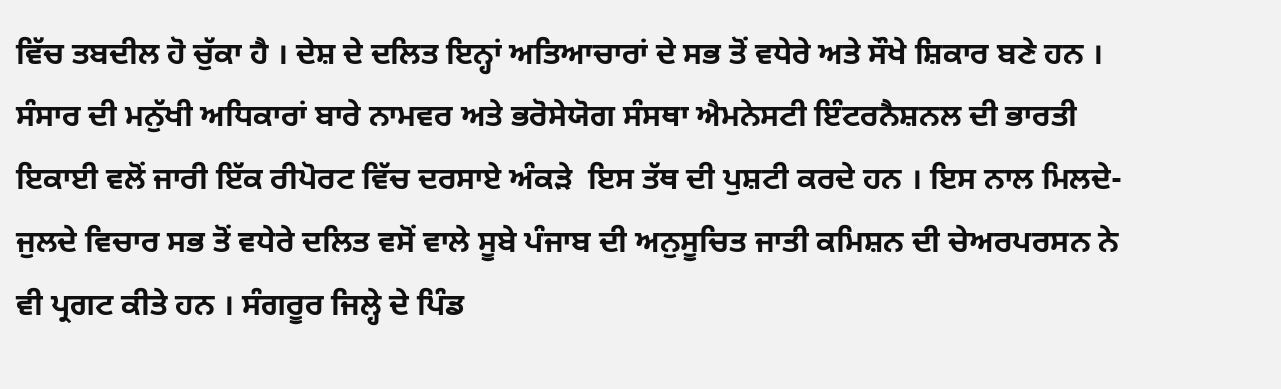ਵਿੱਚ ਤਬਦੀਲ ਹੋ ਚੁੱਕਾ ਹੈ । ਦੇਸ਼ ਦੇ ਦਲਿਤ ਇਨ੍ਹਾਂ ਅਤਿਆਚਾਰਾਂ ਦੇ ਸਭ ਤੋਂ ਵਧੇਰੇ ਅਤੇ ਸੌਖੇ ਸ਼ਿਕਾਰ ਬਣੇ ਹਨ । ਸੰਸਾਰ ਦੀ ਮਨੁੱਖੀ ਅਧਿਕਾਰਾਂ ਬਾਰੇ ਨਾਮਵਰ ਅਤੇ ਭਰੋਸੇਯੋਗ ਸੰਸਥਾ ਐਮਨੇਸਟੀ ਇੰਟਰਨੈਸ਼ਨਲ ਦੀ ਭਾਰਤੀ ਇਕਾਈ ਵਲੋਂ ਜਾਰੀ ਇੱਕ ਰੀਪੋਰਟ ਵਿੱਚ ਦਰਸਾਏ ਅੰਕੜੇ  ਇਸ ਤੱਥ ਦੀ ਪੁਸ਼ਟੀ ਕਰਦੇ ਹਨ । ਇਸ ਨਾਲ ਮਿਲਦੇ-ਜੁਲਦੇ ਵਿਚਾਰ ਸਭ ਤੋਂ ਵਧੇਰੇ ਦਲਿਤ ਵਸੋਂ ਵਾਲੇ ਸੂਬੇ ਪੰਜਾਬ ਦੀ ਅਨੁਸੂਚਿਤ ਜਾਤੀ ਕਮਿਸ਼ਨ ਦੀ ਚੇਅਰਪਰਸਨ ਨੇ ਵੀ ਪ੍ਰਗਟ ਕੀਤੇ ਹਨ । ਸੰਗਰੂਰ ਜਿਲ੍ਹੇ ਦੇ ਪਿੰਡ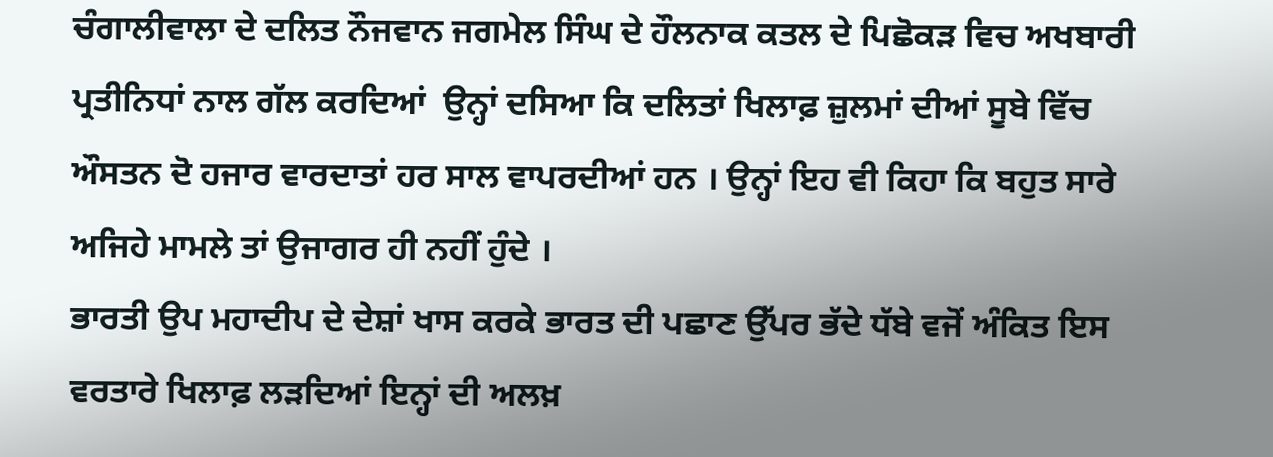ਚੰਗਾਲੀਵਾਲਾ ਦੇ ਦਲਿਤ ਨੌਜਵਾਨ ਜਗਮੇਲ ਸਿੰਘ ਦੇ ਹੌਲਨਾਕ ਕਤਲ ਦੇ ਪਿਛੋਕੜ ਵਿਚ ਅਖਬਾਰੀ ਪ੍ਰਤੀਨਿਧਾਂ ਨਾਲ ਗੱਲ ਕਰਦਿਆਂ  ਉਨ੍ਹਾਂ ਦਸਿਆ ਕਿ ਦਲਿਤਾਂ ਖਿਲਾਫ਼ ਜ਼ੁਲਮਾਂ ਦੀਆਂ ਸੂਬੇ ਵਿੱਚ ਔਸਤਨ ਦੋ ਹਜਾਰ ਵਾਰਦਾਤਾਂ ਹਰ ਸਾਲ ਵਾਪਰਦੀਆਂ ਹਨ । ਉਨ੍ਹਾਂ ਇਹ ਵੀ ਕਿਹਾ ਕਿ ਬਹੁਤ ਸਾਰੇ ਅਜਿਹੇ ਮਾਮਲੇ ਤਾਂ ਉਜਾਗਰ ਹੀ ਨਹੀਂ ਹੁੰਦੇ ।
ਭਾਰਤੀ ਉਪ ਮਹਾਦੀਪ ਦੇ ਦੇਸ਼ਾਂ ਖਾਸ ਕਰਕੇ ਭਾਰਤ ਦੀ ਪਛਾਣ ਉੱਪਰ ਭੱਦੇ ਧੱਬੇ ਵਜੋਂ ਅੰਕਿਤ ਇਸ ਵਰਤਾਰੇ ਖਿਲਾਫ਼ ਲੜਦਿਆਂ ਇਨ੍ਹਾਂ ਦੀ ਅਲਖ਼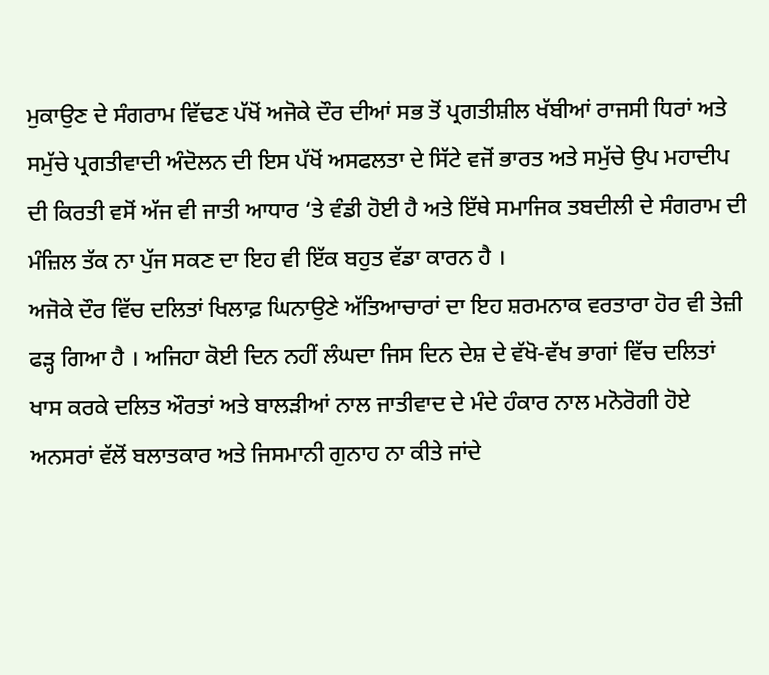ਮੁਕਾਉਣ ਦੇ ਸੰਗਰਾਮ ਵਿੱਢਣ ਪੱਖੋਂ ਅਜੋਕੇ ਦੌਰ ਦੀਆਂ ਸਭ ਤੋਂ ਪ੍ਰਗਤੀਸ਼ੀਲ ਖੱਬੀਆਂ ਰਾਜਸੀ ਧਿਰਾਂ ਅਤੇ ਸਮੁੱਚੇ ਪ੍ਰਗਤੀਵਾਦੀ ਅੰਦੋਲਨ ਦੀ ਇਸ ਪੱਖੋਂ ਅਸਫਲਤਾ ਦੇ ਸਿੱਟੇ ਵਜੋਂ ਭਾਰਤ ਅਤੇ ਸਮੁੱਚੇ ਉਪ ਮਹਾਦੀਪ ਦੀ ਕਿਰਤੀ ਵਸੋਂ ਅੱਜ ਵੀ ਜਾਤੀ ਆਧਾਰ ‘ਤੇ ਵੰਡੀ ਹੋਈ ਹੈ ਅਤੇ ਇੱਥੇ ਸਮਾਜਿਕ ਤਬਦੀਲੀ ਦੇ ਸੰਗਰਾਮ ਦੀ ਮੰਜ਼ਿਲ ਤੱਕ ਨਾ ਪੁੱਜ ਸਕਣ ਦਾ ਇਹ ਵੀ ਇੱਕ ਬਹੁਤ ਵੱਡਾ ਕਾਰਨ ਹੈ ।
ਅਜੋਕੇ ਦੌਰ ਵਿੱਚ ਦਲਿਤਾਂ ਖਿਲਾਫ਼ ਘਿਨਾਉਣੇ ਅੱਤਿਆਚਾਰਾਂ ਦਾ ਇਹ ਸ਼ਰਮਨਾਕ ਵਰਤਾਰਾ ਹੋਰ ਵੀ ਤੇਜ਼ੀ ਫੜ੍ਹ ਗਿਆ ਹੈ । ਅਜਿਹਾ ਕੋਈ ਦਿਨ ਨਹੀਂ ਲੰਘਦਾ ਜਿਸ ਦਿਨ ਦੇਸ਼ ਦੇ ਵੱਖੋ-ਵੱਖ ਭਾਗਾਂ ਵਿੱਚ ਦਲਿਤਾਂ ਖਾਸ ਕਰਕੇ ਦਲਿਤ ਔਰਤਾਂ ਅਤੇ ਬਾਲੜੀਆਂ ਨਾਲ ਜਾਤੀਵਾਦ ਦੇ ਮੰਦੇ ਹੰਕਾਰ ਨਾਲ ਮਨੋਰੋਗੀ ਹੋਏ ਅਨਸਰਾਂ ਵੱਲੋਂ ਬਲਾਤਕਾਰ ਅਤੇ ਜਿਸਮਾਨੀ ਗੁਨਾਹ ਨਾ ਕੀਤੇ ਜਾਂਦੇ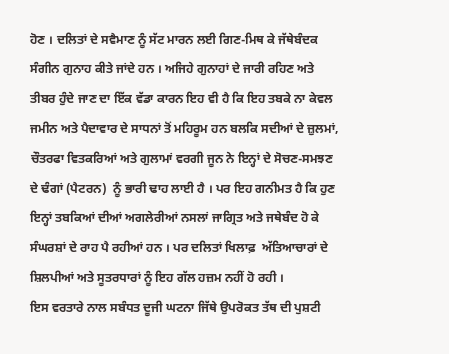ਹੋਣ । ਦਲਿਤਾਂ ਦੇ ਸਵੈਮਾਣ ਨੂੰ ਸੱਟ ਮਾਰਨ ਲਈ ਗਿਣ-ਮਿਥ ਕੇ ਜੱਥੇਬੰਦਕ ਸੰਗੀਨ ਗੁਨਾਹ ਕੀਤੇ ਜਾਂਦੇ ਹਨ । ਅਜਿਹੇ ਗੁਨਾਹਾਂ ਦੇ ਜਾਰੀ ਰਹਿਣ ਅਤੇ ਤੀਬਰ ਹੁੰਦੇ ਜਾਣ ਦਾ ਇੱਕ ਵੱਡਾ ਕਾਰਨ ਇਹ ਵੀ ਹੈ ਕਿ ਇਹ ਤਬਕੇ ਨਾ ਕੇਵਲ ਜਮੀਨ ਅਤੇ ਪੈਦਾਵਾਰ ਦੇ ਸਾਧਨਾਂ ਤੋਂ ਮਹਿਰੂਮ ਹਨ ਬਲਕਿ ਸਦੀਆਂ ਦੇ ਜ਼ੁਲਮਾਂ, ਚੌਤਰਫਾ ਵਿਤਕਰਿਆਂ ਅਤੇ ਗੁਲਾਮਾਂ ਵਰਗੀ ਜੂਨ ਨੇ ਇਨ੍ਹਾਂ ਦੇ ਸੋਚਣ-ਸਮਝਣ ਦੇ ਢੰਗਾਂ (ਪੈਟਰਨ)  ਨੂੰ ਭਾਰੀ ਢਾਹ ਲਾਈ ਹੈ । ਪਰ ਇਹ ਗਨੀਮਤ ਹੈ ਕਿ ਹੁਣ ਇਨ੍ਹਾਂ ਤਬਕਿਆਂ ਦੀਆਂ ਅਗਲੇਰੀਆਂ ਨਸਲਾਂ ਜਾਗ੍ਰਿਤ ਅਤੇ ਜਥੇਬੰਦ ਹੋ ਕੇ ਸੰਘਰਸ਼ਾਂ ਦੇ ਰਾਹ ਪੈ ਰਹੀਆਂ ਹਨ । ਪਰ ਦਲਿਤਾਂ ਖਿਲਾਫ਼  ਅੱਤਿਆਚਾਰਾਂ ਦੇ ਸ਼ਿਲਪੀਆਂ ਅਤੇ ਸੂਤਰਧਾਰਾਂ ਨੂੰ ਇਹ ਗੱਲ ਹਜ਼ਮ ਨਹੀਂ ਹੋ ਰਹੀ ।
ਇਸ ਵਰਤਾਰੇ ਨਾਲ ਸਬੰਧਤ ਦੂਜੀ ਘਟਨਾ ਜਿੱਥੇ ਉਪਰੋਕਤ ਤੱਥ ਦੀ ਪੁਸ਼ਟੀ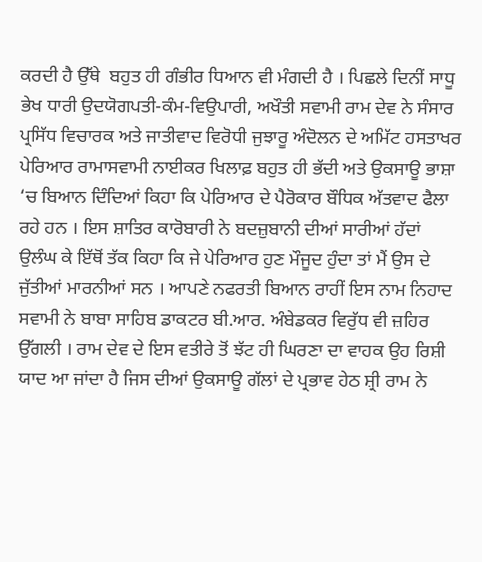ਕਰਦੀ ਹੈ ਉੱਥੇ  ਬਹੁਤ ਹੀ ਗੰਭੀਰ ਧਿਆਨ ਵੀ ਮੰਗਦੀ ਹੈ । ਪਿਛਲੇ ਦਿਨੀਂ ਸਾਧੂ ਭੇਖ ਧਾਰੀ ਉਦਯੋਗਪਤੀ-ਕੰਮ-ਵਿਉਪਾਰੀ, ਅਖੌਤੀ ਸਵਾਮੀ ਰਾਮ ਦੇਵ ਨੇ ਸੰਸਾਰ ਪ੍ਰਸਿੱਧ ਵਿਚਾਰਕ ਅਤੇ ਜਾਤੀਵਾਦ ਵਿਰੋਧੀ ਜੁਝਾਰੂ ਅੰਦੋਲਨ ਦੇ ਅਮਿੱਟ ਹਸਤਾਖਰ ਪੇਰਿਆਰ ਰਾਮਾਸਵਾਮੀ ਨਾਈਕਰ ਖਿਲਾਫ਼ ਬਹੁਤ ਹੀ ਭੱਦੀ ਅਤੇ ਉਕਸਾਊ ਭਾਸ਼ਾ ‘ਚ ਬਿਆਨ ਦਿੰਦਿਆਂ ਕਿਹਾ ਕਿ ਪੇਰਿਆਰ ਦੇ ਪੈਰੋਕਾਰ ਬੌਧਿਕ ਅੱਤਵਾਦ ਫੈਲਾ ਰਹੇ ਹਨ । ਇਸ ਸ਼ਾਤਿਰ ਕਾਰੋਬਾਰੀ ਨੇ ਬਦਜ਼ੁਬਾਨੀ ਦੀਆਂ ਸਾਰੀਆਂ ਹੱਦਾਂ ਉਲੰਘ ਕੇ ਇੱਥੋਂ ਤੱਕ ਕਿਹਾ ਕਿ ਜੇ ਪੇਰਿਆਰ ਹੁਣ ਮੌਜੂਦ ਹੁੰਦਾ ਤਾਂ ਮੈਂ ਉਸ ਦੇ ਜੁੱਤੀਆਂ ਮਾਰਨੀਆਂ ਸਨ । ਆਪਣੇ ਨਫਰਤੀ ਬਿਆਨ ਰਾਹੀਂ ਇਸ ਨਾਮ ਨਿਹਾਦ ਸਵਾਮੀ ਨੇ ਬਾਬਾ ਸਾਹਿਬ ਡਾਕਟਰ ਬੀ.ਆਰ. ਅੰਬੇਡਕਰ ਵਿਰੁੱਧ ਵੀ ਜ਼ਹਿਰ ਉੱਗਲੀ । ਰਾਮ ਦੇਵ ਦੇ ਇਸ ਵਤੀਰੇ ਤੋਂ ਝੱਟ ਹੀ ਘਿਰਣਾ ਦਾ ਵਾਹਕ ਉਹ ਰਿਸ਼ੀ ਯਾਦ ਆ ਜਾਂਦਾ ਹੈ ਜਿਸ ਦੀਆਂ ਉਕਸਾਊ ਗੱਲਾਂ ਦੇ ਪ੍ਰਭਾਵ ਹੇਠ ਸ਼੍ਰੀ ਰਾਮ ਨੇ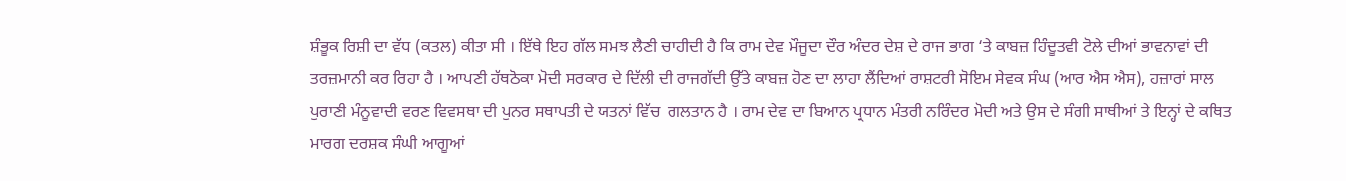ਸ਼ੰਭੂਕ ਰਿਸ਼ੀ ਦਾ ਵੱਧ (ਕਤਲ) ਕੀਤਾ ਸੀ । ਇੱਥੇ ਇਹ ਗੱਲ ਸਮਝ ਲੈਣੀ ਚਾਹੀਦੀ ਹੈ ਕਿ ਰਾਮ ਦੇਵ ਮੌਜੂਦਾ ਦੌਰ ਅੰਦਰ ਦੇਸ਼ ਦੇ ਰਾਜ ਭਾਗ ‘ਤੇ ਕਾਬਜ਼ ਹਿੰਦੂਤਵੀ ਟੋਲੇ ਦੀਆਂ ਭਾਵਨਾਵਾਂ ਦੀ ਤਰਜ਼ਮਾਨੀ ਕਰ ਰਿਹਾ ਹੈ । ਆਪਣੀ ਹੱਥਠੋਕਾ ਮੋਦੀ ਸਰਕਾਰ ਦੇ ਦਿੱਲੀ ਦੀ ਰਾਜਗੱਦੀ ਉੱਤੇ ਕਾਬਜ਼ ਹੋਣ ਦਾ ਲਾਹਾ ਲੈਂਦਿਆਂ ਰਾਸ਼ਟਰੀ ਸੋਇਮ ਸੇਵਕ ਸੰਘ (ਆਰ ਐਸ ਐਸ), ਹਜ਼ਾਰਾਂ ਸਾਲ ਪੁਰਾਣੀ ਮੰਨੂਵਾਦੀ ਵਰਣ ਵਿਵਸਥਾ ਦੀ ਪੁਨਰ ਸਥਾਪਤੀ ਦੇ ਯਤਨਾਂ ਵਿੱਚ  ਗਲਤਾਨ ਹੈ । ਰਾਮ ਦੇਵ ਦਾ ਬਿਆਨ ਪ੍ਰਧਾਨ ਮੰਤਰੀ ਨਰਿੰਦਰ ਮੋਦੀ ਅਤੇ ਉਸ ਦੇ ਸੰਗੀ ਸਾਥੀਆਂ ਤੇ ਇਨ੍ਹਾਂ ਦੇ ਕਥਿਤ ਮਾਰਗ ਦਰਸ਼ਕ ਸੰਘੀ ਆਗੂਆਂ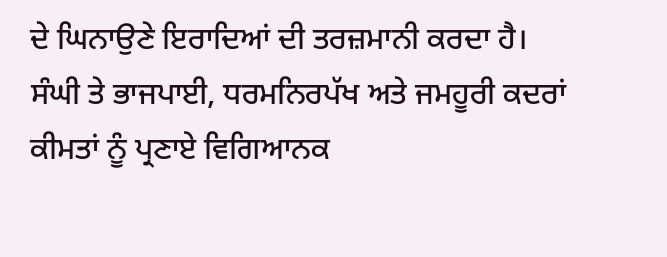ਦੇ ਘਿਨਾਉਣੇ ਇਰਾਦਿਆਂ ਦੀ ਤਰਜ਼ਮਾਨੀ ਕਰਦਾ ਹੈ।
ਸੰਘੀ ਤੇ ਭਾਜਪਾਈ, ਧਰਮਨਿਰਪੱਖ ਅਤੇ ਜਮਹੂਰੀ ਕਦਰਾਂ ਕੀਮਤਾਂ ਨੂੰ ਪ੍ਰਣਾਏ ਵਿਗਿਆਨਕ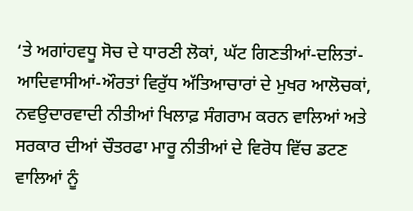‘ਤੇ ਅਗਾਂਹਵਧੂ ਸੋਚ ਦੇ ਧਾਰਣੀ ਲੋਕਾਂ, ਘੱਟ ਗਿਣਤੀਆਂ-ਦਲਿਤਾਂ-ਆਦਿਵਾਸੀਆਂ-ਔਰਤਾਂ ਵਿਰੁੱਧ ਅੱਤਿਆਚਾਰਾਂ ਦੇ ਮੁਖਰ ਆਲੋਚਕਾਂ,  ਨਵਉਦਾਰਵਾਦੀ ਨੀਤੀਆਂ ਖਿਲਾਫ਼ ਸੰਗਰਾਮ ਕਰਨ ਵਾਲਿਆਂ ਅਤੇ ਸਰਕਾਰ ਦੀਆਂ ਚੌਤਰਫਾ ਮਾਰੂ ਨੀਤੀਆਂ ਦੇ ਵਿਰੋਧ ਵਿੱਚ ਡਟਣ ਵਾਲਿਆਂ ਨੂੰ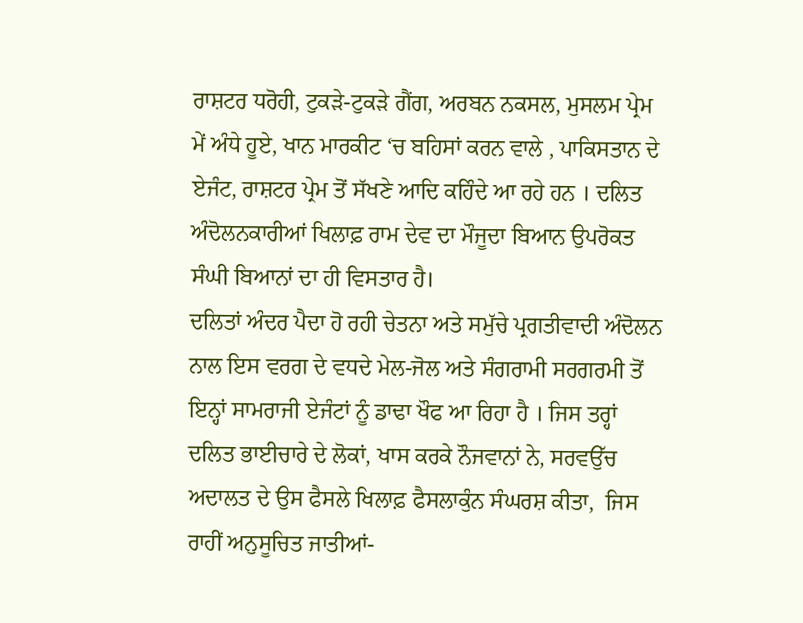ਰਾਸ਼ਟਰ ਧਰੋਹੀ, ਟੁਕੜੇ-ਟੁਕੜੇ ਗੈਂਗ, ਅਰਬਨ ਨਕਸਲ, ਮੁਸਲਮ ਪ੍ਰੇਮ ਮੇਂ ਅੰਧੇ ਹੂਏ, ਖਾਨ ਮਾਰਕੀਟ ‘ਚ ਬਹਿਸਾਂ ਕਰਨ ਵਾਲੇ , ਪਾਕਿਸਤਾਨ ਦੇ ਏਜੰਟ, ਰਾਸ਼ਟਰ ਪ੍ਰੇਮ ਤੋਂ ਸੱਖਣੇ ਆਦਿ ਕਹਿੰਦੇ ਆ ਰਹੇ ਹਨ । ਦਲਿਤ ਅੰਦੋਲਨਕਾਰੀਆਂ ਖਿਲਾਫ਼ ਰਾਮ ਦੇਵ ਦਾ ਮੌਜੂਦਾ ਬਿਆਨ ਉਪਰੋਕਤ ਸੰਘੀ ਬਿਆਨਾਂ ਦਾ ਹੀ ਵਿਸਤਾਰ ਹੈ।
ਦਲਿਤਾਂ ਅੰਦਰ ਪੈਦਾ ਹੋ ਰਹੀ ਚੇਤਨਾ ਅਤੇ ਸਮੁੱਚੇ ਪ੍ਰਗਤੀਵਾਦੀ ਅੰਦੋਲਨ ਨਾਲ ਇਸ ਵਰਗ ਦੇ ਵਧਦੇ ਮੇਲ-ਜੋਲ ਅਤੇ ਸੰਗਰਾਮੀ ਸਰਗਰਮੀ ਤੋਂ ਇਨ੍ਹਾਂ ਸਾਮਰਾਜੀ ਏਜੰਟਾਂ ਨੂੰ ਡਾਢਾ ਖੌਫ ਆ ਰਿਹਾ ਹੈ । ਜਿਸ ਤਰ੍ਹਾਂ ਦਲਿਤ ਭਾਈਚਾਰੇ ਦੇ ਲੋਕਾਂ, ਖਾਸ ਕਰਕੇ ਨੌਜਵਾਨਾਂ ਨੇ, ਸਰਵਉੱਚ ਅਦਾਲਤ ਦੇ ਉਸ ਫੈਸਲੇ ਖਿਲਾਫ਼ ਫੈਸਲਾਕੁੰਨ ਸੰਘਰਸ਼ ਕੀਤਾ,  ਜਿਸ ਰਾਹੀਂ ਅਨੁਸੂਚਿਤ ਜਾਤੀਆਂ-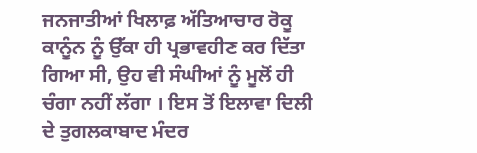ਜਨਜਾਤੀਆਂ ਖਿਲਾਫ਼ ਅੱਤਿਆਚਾਰ ਰੋਕੂ ਕਾਨੂੰਨ ਨੂੰ ਉੱਕਾ ਹੀ ਪ੍ਰਭਾਵਹੀਣ ਕਰ ਦਿੱਤਾ ਗਿਆ ਸੀ, ਉਹ ਵੀ ਸੰਘੀਆਂ ਨੂੰ ਮੂਲੋਂ ਹੀ ਚੰਗਾ ਨਹੀਂ ਲੱਗਾ । ਇਸ ਤੋਂ ਇਲਾਵਾ ਦਿਲੀ ਦੇ ਤੁਗਲਕਾਬਾਦ ਮੰਦਰ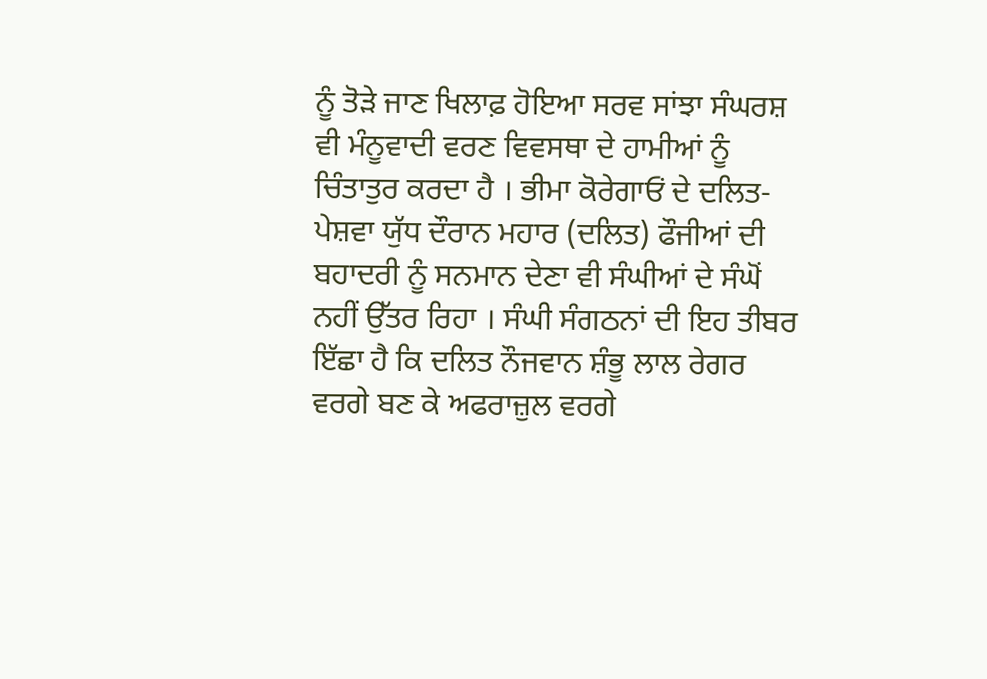ਨੂੰ ਤੋੜੇ ਜਾਣ ਖਿਲਾਫ਼ ਹੋਇਆ ਸਰਵ ਸਾਂਝਾ ਸੰਘਰਸ਼ ਵੀ ਮੰਨੂਵਾਦੀ ਵਰਣ ਵਿਵਸਥਾ ਦੇ ਹਾਮੀਆਂ ਨੂੰ ਚਿੰਤਾਤੁਰ ਕਰਦਾ ਹੈ । ਭੀਮਾ ਕੋਰੇਗਾਓਂ ਦੇ ਦਲਿਤ-ਪੇਸ਼ਵਾ ਯੁੱਧ ਦੌਰਾਨ ਮਹਾਰ (ਦਲਿਤ) ਫੌਜੀਆਂ ਦੀ ਬਹਾਦਰੀ ਨੂੰ ਸਨਮਾਨ ਦੇਣਾ ਵੀ ਸੰਘੀਆਂ ਦੇ ਸੰਘੋਂ ਨਹੀਂ ਉੱਤਰ ਰਿਹਾ । ਸੰਘੀ ਸੰਗਠਨਾਂ ਦੀ ਇਹ ਤੀਬਰ ਇੱਛਾ ਹੈ ਕਿ ਦਲਿਤ ਨੌਜਵਾਨ ਸ਼ੰਭੂ ਲਾਲ ਰੇਗਰ ਵਰਗੇ ਬਣ ਕੇ ਅਫਰਾਜ਼ੁਲ ਵਰਗੇ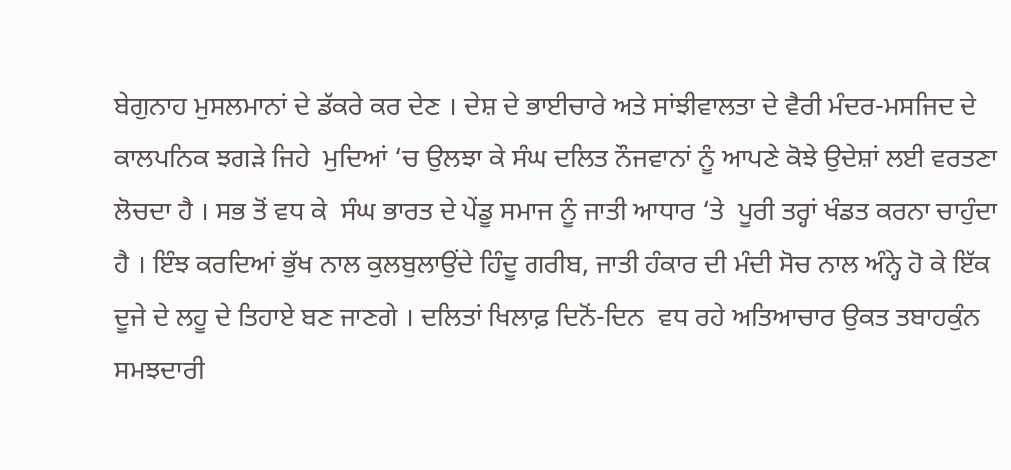ਬੇਗੁਨਾਹ ਮੁਸਲਮਾਨਾਂ ਦੇ ਡੱਕਰੇ ਕਰ ਦੇਣ । ਦੇਸ਼ ਦੇ ਭਾਈਚਾਰੇ ਅਤੇ ਸਾਂਝੀਵਾਲਤਾ ਦੇ ਵੈਰੀ ਮੰਦਰ-ਮਸਜਿਦ ਦੇ ਕਾਲਪਨਿਕ ਝਗੜੇ ਜਿਹੇ  ਮੁਦਿਆਂ ‘ਚ ਉਲਝਾ ਕੇ ਸੰਘ ਦਲਿਤ ਨੌਜਵਾਨਾਂ ਨੂੰ ਆਪਣੇ ਕੋਝੇ ਉਦੇਸ਼ਾਂ ਲਈ ਵਰਤਣਾ ਲੋਚਦਾ ਹੈ । ਸਭ ਤੋਂ ਵਧ ਕੇ  ਸੰਘ ਭਾਰਤ ਦੇ ਪੇਂਡੂ ਸਮਾਜ ਨੂੰ ਜਾਤੀ ਆਧਾਰ ‘ਤੇ  ਪੂਰੀ ਤਰ੍ਹਾਂ ਖੰਡਤ ਕਰਨਾ ਚਾਹੁੰਦਾ ਹੈ । ਇੰਝ ਕਰਦਿਆਂ ਭੁੱਖ ਨਾਲ ਕੁਲਬੁਲਾਉਂਦੇ ਹਿੰਦੂ ਗਰੀਬ, ਜਾਤੀ ਹੰਕਾਰ ਦੀ ਮੰਦੀ ਸੋਚ ਨਾਲ ਅੰਨ੍ਹੇ ਹੋ ਕੇ ਇੱਕ ਦੂਜੇ ਦੇ ਲਹੂ ਦੇ ਤਿਹਾਏ ਬਣ ਜਾਣਗੇ । ਦਲਿਤਾਂ ਖਿਲਾਫ਼ ਦਿਨੋਂ-ਦਿਨ  ਵਧ ਰਹੇ ਅਤਿਆਚਾਰ ਉਕਤ ਤਬਾਹਕੁੰਨ ਸਮਝਦਾਰੀ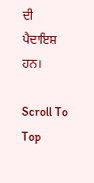ਦੀ ਪੈਦਾਇਸ਼ ਹਨ।

Scroll To Top